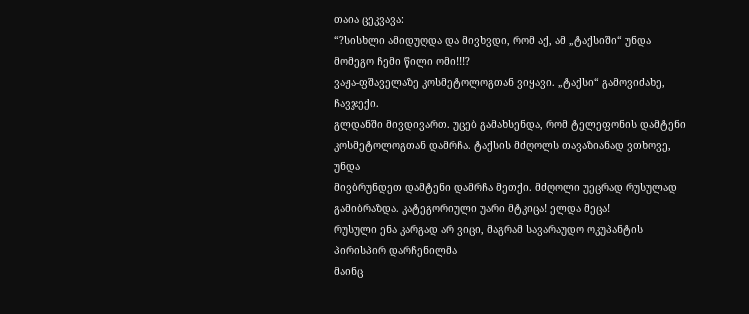თაია ცეკვავა:
“?სისხლი ამიდუღდა და მივხვდი, რომ აქ, ამ „ტაქსიში“ უნდა
მომეგო ჩემი წილი ომი!!!?
ვაჟა-ფშაველაზე კოსმეტოლოგთან ვიყავი. „ტაქსი“ გამოვიძახე, ჩავჯექი.
გლდანში მივდივართ. უცებ გამახსენდა, რომ ტელეფონის დამტენი
კოსმეტოლოგთან დამრჩა. ტაქსის მძღოლს თავაზიანად ვთხოვე, უნდა
მივბრუნდეთ დამტენი დამრჩა მეთქი. მძღოლი უეცრად რუსულად
გამიბრაზდა. კატეგორიული უარი მტკიცა! ელდა მეცა!
რუსული ენა კარგად არ ვიცი, მაგრამ სავარაუდო ოკუპანტის პირისპირ დარჩენილმა
მაინც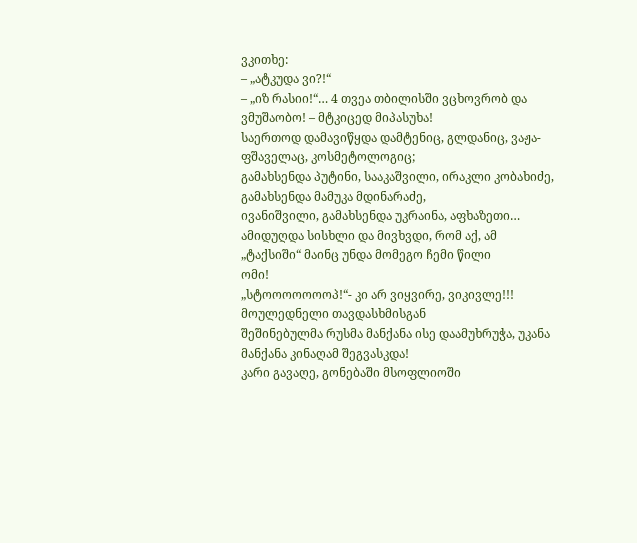ვკითხე:
– „ატკუდა ვი?!“
– „იზ რასიი!“… 4 თვეა თბილისში ვცხოვრობ და ვმუშაობო! – მტკიცედ მიპასუხა!
საერთოდ დამავიწყდა დამტენიც, გლდანიც, ვაჟა-ფშაველაც, კოსმეტოლოგიც;
გამახსენდა პუტინი, სააკაშვილი, ირაკლი კობახიძე, გამახსენდა მამუკა მდინარაძე,
ივანიშვილი, გამახსენდა უკრაინა, აფხაზეთი…
ამიდუღდა სისხლი და მივხვდი, რომ აქ, ამ „ტაქსიში“ მაინც უნდა მომეგო ჩემი წილი
ომი!
„სტოოოოოოოპ!“- კი არ ვიყვირე, ვიკივლე!!! მოულედნელი თავდასხმისგან
შეშინებულმა რუსმა მანქანა ისე დაამუხრუჭა, უკანა მანქანა კინაღამ შეგვასკდა!
კარი გავაღე, გონებაში მსოფლიოში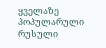ყველაზე პოპულარული რუსული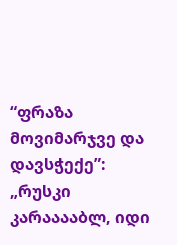“ფრაზა მოვიმარჯვე და დავსჭექე”:
„რუსკი კარააააბლ, იდი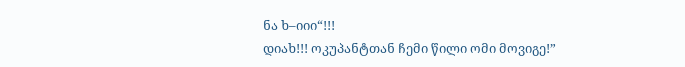ნა ხ–იიი“!!!
დიახ!!! ოკუპანტთან ჩემი წილი ომი მოვიგე!”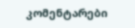კომენტარები